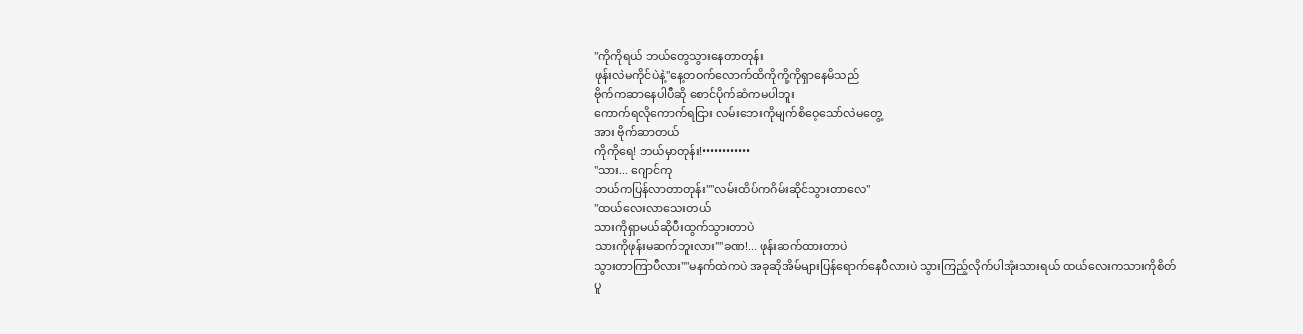"ကိုကိုရယ် ဘယ်တွေသွားနေတာတုန်း
ဖုန်းလဲမကိုင်ပဲနဲ့"နေ့တဝက်လောက်ထိကိုကို့ကိုရှာနေမိသည်
ဗိုက်ကဆာနေပါပီဆို စောင်ပိုက်ဆံကမပါဘူး
ကောက်ရလိုကောက်ရငြား လမ်းဘေးကိုမျက်စိဝေ့သော်လဲမတွေ့
အား ဗိုက်ဆာတယ်
ကိုကိုရေ! ဘယ်မှာတုန်း!••••••••••••
"သား... ဂျောင်ကု
ဘယ်ကပြန်လာတာတုန်း""လမ်းထိပ်ကဂိမ်းဆိုင်သွားတာလေ"
"ထယ်လေးလာသေးတယ်
သားကိုရှာမယ်ဆိုပီးထွက်သွားတာပဲ
သားကိုဖုန်းမဆက်ဘူးလား""ခဏ!... ဖုန်းဆက်ထားတာပဲ
သွားတာကြာပီလား""မနက်ထဲကပဲ အခုဆိုအိမ်များပြန်ရောက်နေပီလားပဲ သွားကြည့်လိုက်ပါအုံးသားရယ် ထယ်လေးကသားကိုစိတ်ပူ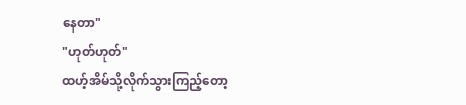နေတာ"
"ဟုတ်ဟုတ်"
ထဟ့်အိမ်သို့လိုက်သွားကြည့်တော့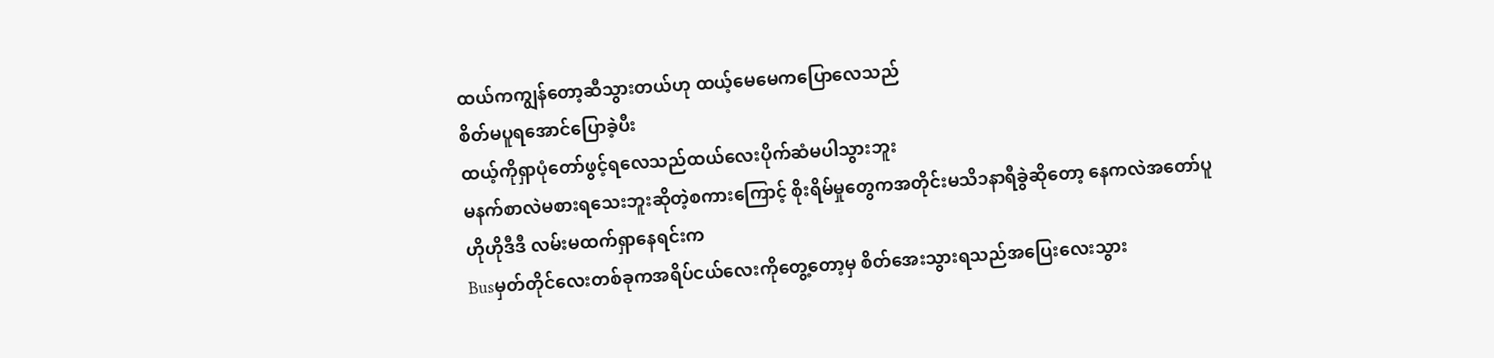ထယ်ကကျွန်တော့ဆီသွားတယ်ဟု ထယ့်မေမေကပြောလေသည်
စိတ်မပူရအောင်ပြောခဲ့ပီး
ထယ့်ကိုရှာပုံတော်ဖွင့်ရလေသည်ထယ်လေးပိုက်ဆံမပါသွားဘူး
မနက်စာလဲမစားရသေးဘူးဆိုတဲ့စကားကြောင့် စိုးရိမ်မှုတွေကအတိုင်းမသိ၁နာရီခွဲဆိုတော့ နေကလဲအတော်ပူ
ဟိုဟိုဒီဒီ လမ်းမထက်ရှာနေရင်းက
Busမှတ်တိုင်လေးတစ်ခုကအရိပ်ငယ်လေးကိုတွေ့တော့မှ စိတ်အေးသွားရသည်အပြေးလေးသွား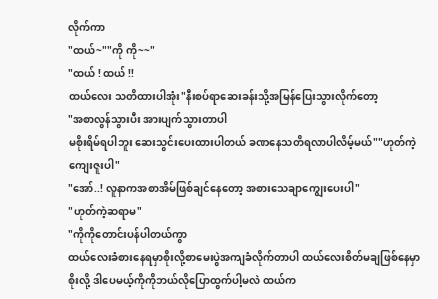လိုက်ကာ
"ထယ်~""ကို ကို~~"
"ထယ် ! ထယ် !!
ထယ်လေး သတိထားပါအုံး"နီးစပ်ရာဆေးခန်းသို့အမြန်ပြေးသွားလိုက်တော့
"အစာလွန်သွားပီး အားပျက်သွားတာပါ
မစိုးရိမ်ရပါဘူး ဆေးသွင်းပေးထားပါတယ် ခဏနေသတိရလာပါလိမ့်မယ်""ဟုတ်ကဲ့ကျေးဇူးပါ"
"အော်..! လူနာကအစာအိမ်ဖြစ်ချင်နေတော့ အစားသေချာကျွေးပေးပါ"
"ဟုတ်ကဲ့ဆရာမ"
"ကိုကိုတောင်းပန်ပါတယ်ကွာ
ထယ်လေးခံစားနေရမှာစိုးလို့စာမေးပွဲအကျခံလိုက်တာပါ ထယ်လေးစိတ်မချဖြစ်နေမှာစိုးလို့ ဒါပေမယ့်ကိုကိုဘယ်လိုပြောထွက်ပါ့မလဲ ထယ်က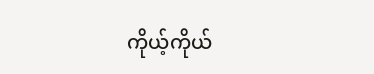ကိုယ့်ကိုယ်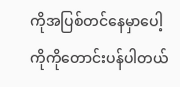ကိုအပြစ်တင်နေမှာပေါ့ ကိုကိုတောင်းပန်ပါတယ်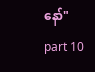နော်"
part 10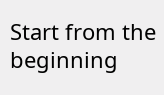Start from the beginning